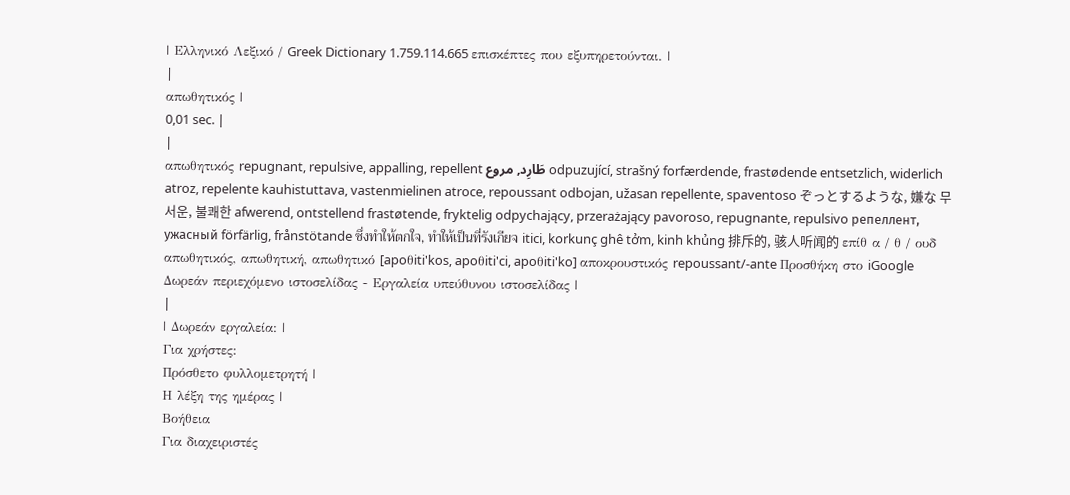| Ελληνικό Λεξικό / Greek Dictionary 1.759.114.665 επισκέπτες που εξυπηρετούνται. |
|
απωθητικός |
0,01 sec. |
|
απωθητικός repugnant, repulsive, appalling, repellent طَارِد, مروع odpuzující, strašný forfærdende, frastødende entsetzlich, widerlich atroz, repelente kauhistuttava, vastenmielinen atroce, repoussant odbojan, užasan repellente, spaventoso ぞっとするような, 嫌な 무서운, 불쾌한 afwerend, ontstellend frastøtende, fryktelig odpychający, przerażający pavoroso, repugnante, repulsivo репеллент, ужасный förfärlig, frånstötande ซึ่งทำให้ตกใจ, ทำให้เป็นที่รังเกียจ itici, korkunç ghê tởm, kinh khủng 排斥的, 骇人听闻的 επίθ α / θ / ουδ απωθητικός, απωθητική, απωθητικό [apoθiti'kos, apoθiti'ci, apoθiti'ko] αποκρουστικός repoussant/-ante Προσθήκη στο iGoogle Δωρεάν περιεχόμενο ιστοσελίδας - Εργαλεία υπεύθυνου ιστοσελίδας |
|
| Δωρεάν εργαλεία: |
Για χρήστες:
Πρόσθετο φυλλομετρητή |
Η λέξη της ημέρας |
Βοήθεια
Για διαχειριστές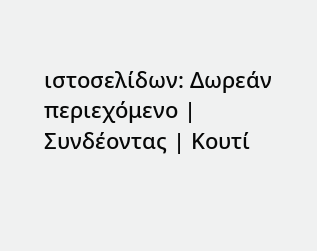ιστοσελίδων: Δωρεάν περιεχόμενο | Συνδέοντας | Κουτί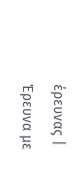έρευνας | Έρευνα με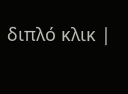διπλό κλικ |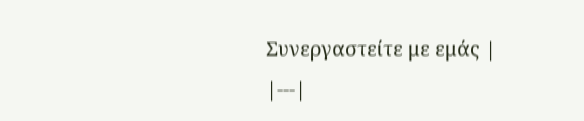Συνεργαστείτε με εμάς |
|---|